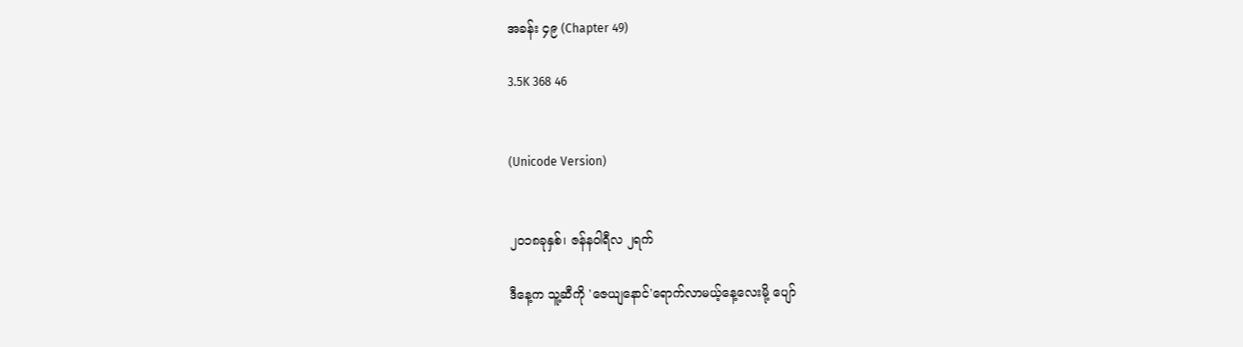အခန်း ၄၉ (Chapter 49)

3.5K 368 46


(Unicode Version)


၂၀၁၈ခုနှစ်၊ ဇန်နဝါရီလ ၂ရက်

ဒီနေ့က သူ့ဆီကို 'ဇေယျနောင်'ရောက်လာမယ့်နေ့လေးမို့ ပျော်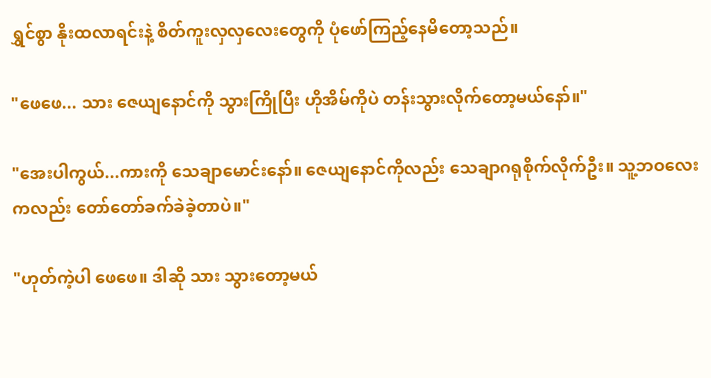ရွှင်စွာ နိုးထလာရင်းနဲ့ စိတ်ကူးလှလှလေးတွေကို ပုံဖော်ကြည့်နေမိတော့သည်။

"ဖေဖေ... သား ဇေယျနောင်ကို သွားကြိုပြီး ဟိုအိမ်ကိုပဲ တန်းသွားလိုက်တော့မယ်နော်။"

"အေးပါကွယ်...ကားကို သေချာမောင်းနော်။ ဇေယျနောင်ကိုလည်း သေချာဂရုစိုက်လိုက်ဦး။ သူ့ဘဝလေးကလည်း တော်တော်ခက်ခဲခဲ့တာပဲ။"

"ဟုတ်ကဲ့ပါ ဖေဖေ။ ဒါဆို သား သွားတော့မယ်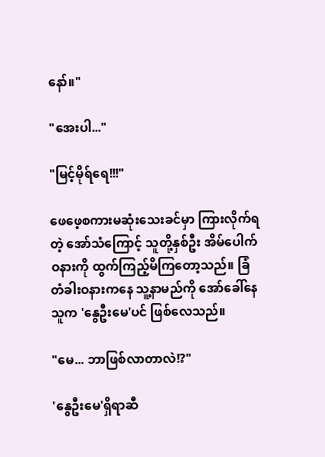နော်။"

"အေးပါ..."

"မြင့်မိုရ်ရေ!!!"

ဖေဖေ့စကားမဆုံးသေးခင်မှာ ကြားလိုက်ရတဲ့ အော်သံကြောင့် သူတို့နှစ်ဦး အိမ်ပေါက်ဝနားကို ထွက်ကြည့်မိ‌ကြတော့သည်။ ခြံတံခါးဝနားကနေ သူ့နာမည်ကို အော်ခေါ်နေသူက ‌'နွေဦးမေ'ပင် ဖြစ်လေသည်။

"မေ... ဘာဖြစ်လာတာလဲ!?"

'နွေဦးမေ'ရှိရာဆီ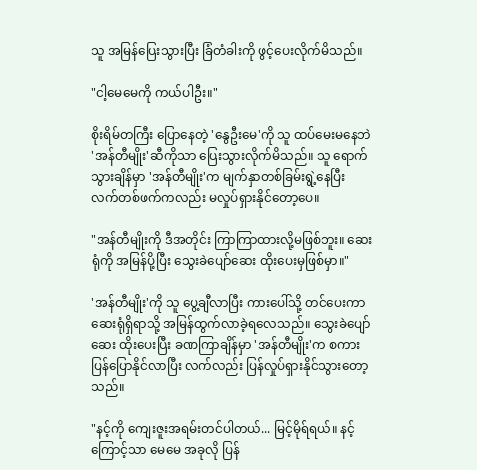သူ အမြန်ပြေးသွားပြီး ခြံတံခါးကို ဖွင့်ပေးလိုက်မိသည်။

"ငါ့မေမေကို ကယ်ပါဦး။"

စိုးရိမ်တကြီး ပြောနေတဲ့ 'နွေဦးမေ'ကို သူ ထပ်မေးမနေဘဲ 'အန်တီမျိုး'ဆီကိုသာ ပြေးသွားလိုက်မိသည်။ သူ ရောက်သွားချိန်မှာ 'အန်တီမျိုး'က မျက်နှာတစ်ခြမ်းရွဲ့နေပြီး လက်တစ်ဖက်ကလည်း မလှုပ်ရှားနိုင်တော့ပေ။

"အန်တီမျိုးကို ဒီအတိုင်း ကြာကြာထားလို့မဖြစ်ဘူး။ ဆေးရုံကို အမြန်ပို့ပြီး သွေးခဲပျော်ဆေး ထိုးပေးမှဖြစ်မှာ။"

'အန်တီမျိုး'ကို သူ ပွေ့ချီလာပြီး ကားပေါ်သို့ တင်ပေးကာ ဆေးရုံရှိရာသို့ အမြန်ထွက်လာခဲ့ရလေသည်။ သွေးခဲပျော်ဆေး ထိုးပေးပြီး ခဏကြာချိန်မှာ 'အန်တီမျိုး'က စကားပြန်ပြောနိုင်လာပြီး လက်လည်း ပြန်လှုပ်ရှားနိုင်သွားတော့သည်။

"နင့်ကို ကျေးဇူးအရမ်းတင်ပါတယ်... မြင့်မိုရ်ရယ်။ နင့်ကြောင့်သာ မေမေ အခုလို ပြန်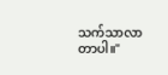သက်သာလာတာပါ။"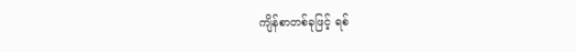ကျိန်စာတစ်ခုဖြင့် ရစ်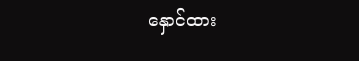နှောင်ထား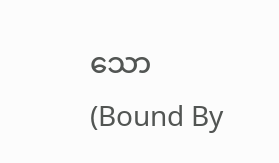သော                             (Bound By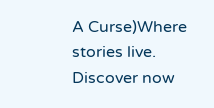A Curse)Where stories live. Discover now